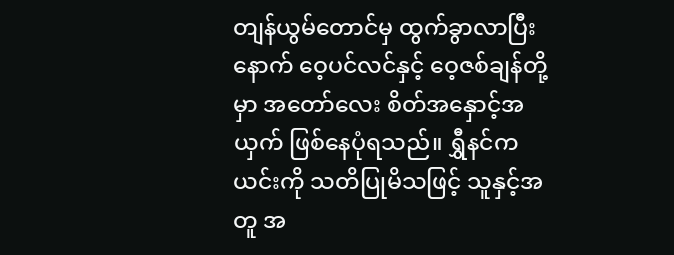တျန်ယွမ်တောင်မှ ထွက်ခွာလာပြီးနောက် ဝေ့ပင်လင်နှင့် ဝေ့ဇစ်ချန်တို့မှာ အတော်လေး စိတ်အနှောင့်အယှက် ဖြစ်နေပုံရသည်။ ရွှီနင်က ယင်းကို သတိပြုမိသဖြင့် သူနှင့်အတူ အ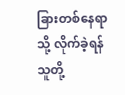ခြားတစ်နေရာသို့ လိုက်ခဲ့ရန် သူတို့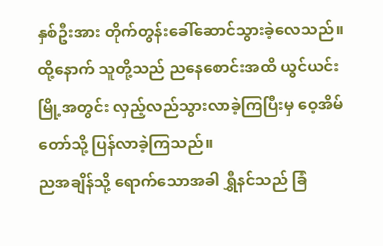နှစ်ဦးအား တိုက်တွန်းခေါ်ဆောင်သွားခဲ့လေသည်။
ထို့နောက် သူတို့သည် ညနေစောင်းအထိ ယွင်ယင်းမြို့အတွင်း လှည့်လည်သွားလာခဲ့ကြပြီးမှ ဝေ့အိမ်တော်သို့ ပြန်လာခဲ့ကြသည်။
ညအချိန်သို့ ရောက်သောအခါ ရွှီနင်သည် ခြံ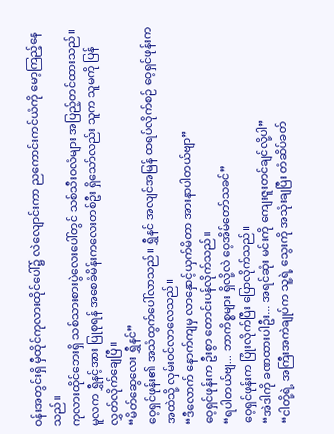ဝန်းအတွင်းရှိ မှီထိုင်ကုလားထိုင်ပေါ်၌ လဲလျောင်းကာ ညကောင်းကင်ယံကို မော့ကြည့်နေသည်။
ကုလားထိုင်ဘေးရှိ သစ်သားစားပွဲလေးပေါ်တွင် သစ်သီးဝလံများ အပြည့်တင်ထားသည်။ မူလက ရွှီနင့်အား ပြုစုရန် အစေခံမိန်းကလေးတစ်ဦး ရှိသော်လည်း သူက သူမကို ပြန်လွှတ်လိုက်ချေပြီ။
“မိတ်ဆွေလေး ရွှီနင်”
ဝေ့ရှင်ဖုန်း၏ အသံထွက်ပေါ်လာသည်။ ရွှီနင် အလျင်အမြန် ထရပ်လိုက်စဉ် ဝေ့ရှင်ဖုန်းက အထဲသို့ လှမ်းဝင်လာလေသည်။
“ဒီလောက် နောက်ကျမှ လာနှောင့်ယှက်မိတာ အားနာပါတယ်ဗျာ”
ဝေ့ရှင်ဖုန်းက ဦးစွာ တောင်းပန်လိုက်သည်။
“ရပါတယ်ဗျ... ဘာကိစ္စများ ရှိလို့လဲ ဝေ့အိမ်တော်သခင်”
ဝေ့ရှင်ဖုန်းက ပြုံးလိုက်ပြီး ပြောလိုက်သည်။
“အဲဒါကို ခဏထားပါဦး... အရင်ဆုံး မင်းကို ကျေးဇူးတင်ချင်လို့ပါ”
“ငါတို့ရဲ့ အကြီးအကဲချုပ်က သူ့ရဲ့ သွေးကို အသုံးချပြီး တံဆိပ်ခတ်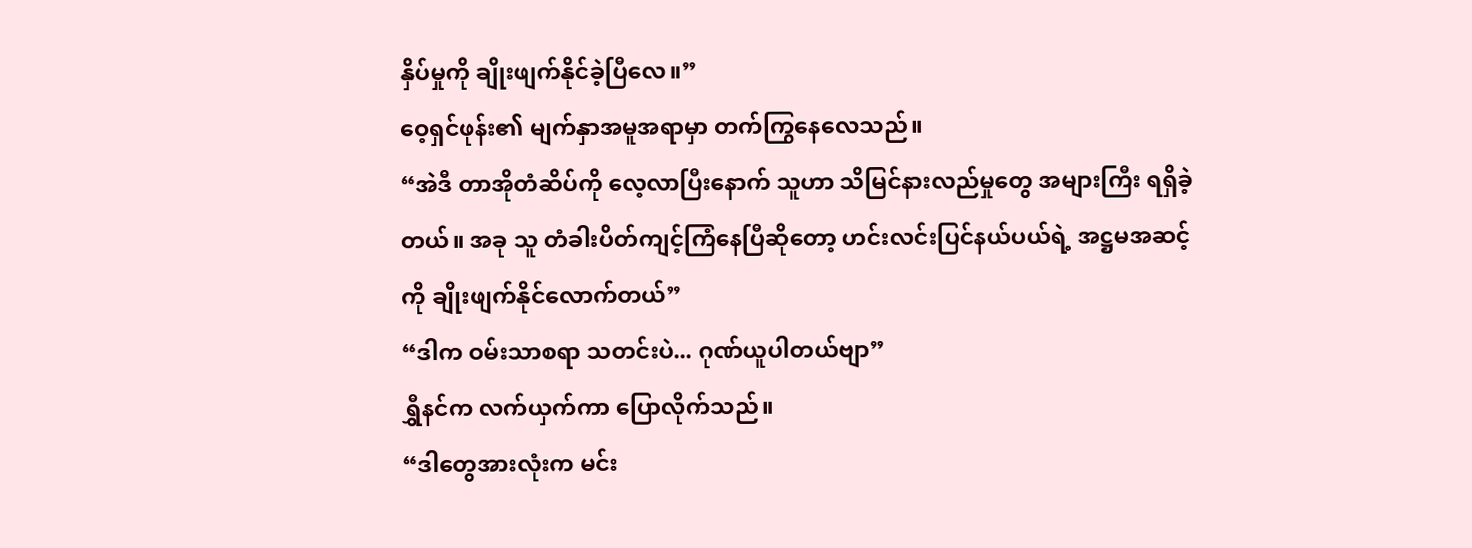နှိပ်မှုကို ချိုးဖျက်နိုင်ခဲ့ပြီလေ။”
ဝေ့ရှင်ဖုန်း၏ မျက်နှာအမူအရာမှာ တက်ကြွနေလေသည်။
“အဲဒီ တာအိုတံဆိပ်ကို လေ့လာပြီးနောက် သူဟာ သိမြင်နားလည်မှုတွေ အများကြီး ရရှိခဲ့တယ်။ အခု သူ တံခါးပိတ်ကျင့်ကြံနေပြီဆိုတော့ ဟင်းလင်းပြင်နယ်ပယ်ရဲ့ အဋ္ဌမအဆင့်ကို ချိုးဖျက်နိုင်လောက်တယ်”
“ဒါက ဝမ်းသာစရာ သတင်းပဲ... ဂုဏ်ယူပါတယ်ဗျာ”
ရွှီနင်က လက်ယှက်ကာ ပြောလိုက်သည်။
“ဒါတွေအားလုံးက မင်း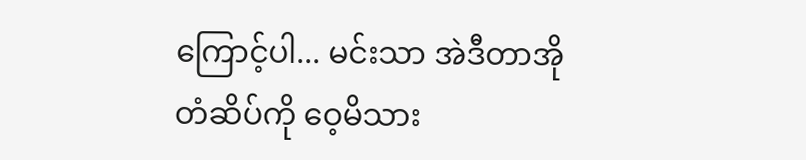ကြောင့်ပါ... မင်းသာ အဲဒီတာအိုတံဆိပ်ကို ဝေ့မိသား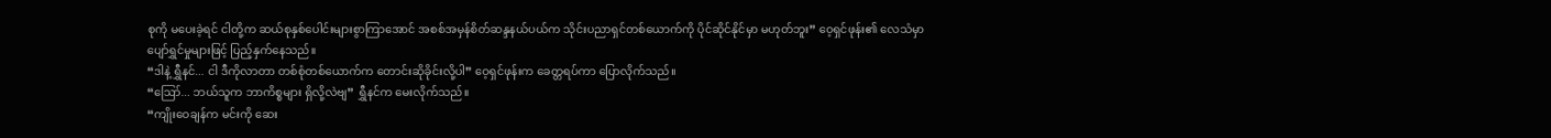စုကို မပေးခဲ့ရင် ငါတို့က ဆယ်စုနှစ်ပေါင်းများစွာကြာအောင် အစစ်အမှန်စိတ်ဆန္ဒနယ်ပယ်က သိုင်းပညာရှင်တစ်ယောက်ကို ပိုင်ဆိုင်နိုင်မှာ မဟုတ်ဘူး” ဝေ့ရှင်ဖုန်း၏ လေသံမှာ ပျော်ရွှင်မှုများဖြင့် ပြည့်နှက်နေသည်။
“ဒါနဲ့ ရွှီနင်... ငါ ဒီကိုလာတာ တစ်စုံတစ်ယောက်က တောင်းဆိုခိုင်းလို့ပါ” ဝေ့ရှင်ဖုန်းက ခေတ္တရပ်ကာ ပြောလိုက်သည်။
“ဪ... ဘယ်သူက ဘာကိစ္စများ ရှိလို့လဲဗျ” ရွှီနင်က မေးလိုက်သည်။
“ကျိုးဝေချန်က မင်းကို ဆေး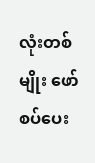လုံးတစ်မျိုး ဖော်စပ်ပေး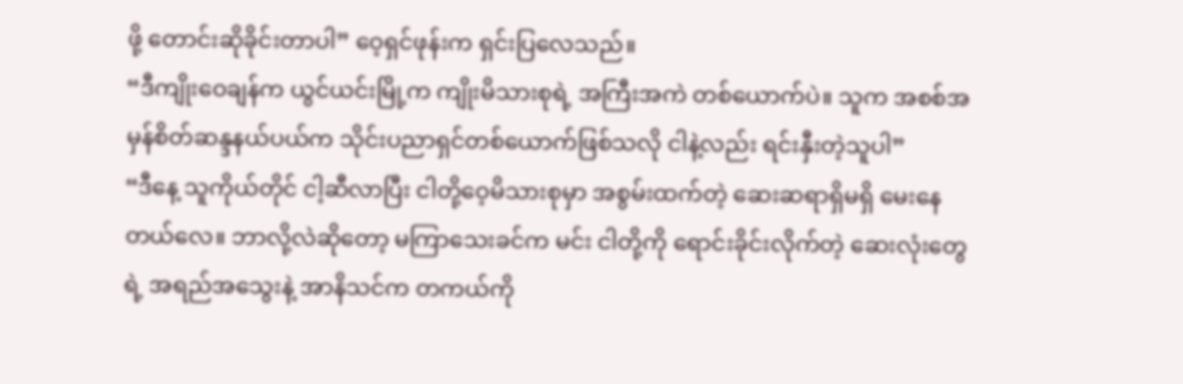ဖို့ တောင်းဆိုခိုင်းတာပါ” ဝေ့ရှင်ဖုန်းက ရှင်းပြလေသည်။
“ဒီကျိုးဝေချန်က ယွင်ယင်းမြို့က ကျိုးမိသားစုရဲ့ အကြီးအကဲ တစ်ယောက်ပဲ။ သူက အစစ်အမှန်စိတ်ဆန္ဒနယ်ပယ်က သိုင်းပညာရှင်တစ်ယောက်ဖြစ်သလို ငါနဲ့လည်း ရင်းနှီးတဲ့သူပါ”
“ဒီနေ့ သူကိုယ်တိုင် ငါ့ဆီလာပြီး ငါတို့ဝေ့မိသားစုမှာ အစွမ်းထက်တဲ့ ဆေးဆရာရှိမရှိ မေးနေတယ်လေ။ ဘာလို့လဲဆိုတော့ မကြာသေးခင်က မင်း ငါတို့ကို ရောင်းခိုင်းလိုက်တဲ့ ဆေးလုံးတွေရဲ့ အရည်အသွေးနဲ့ အာနိသင်က တကယ်ကို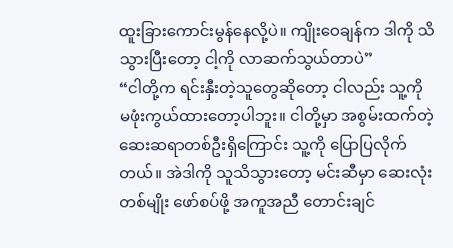ထူးခြားကောင်းမွန်နေလို့ပဲ။ ကျိုးဝေချန်က ဒါကို သိသွားပြီးတော့ ငါ့ကို လာဆက်သွယ်တာပဲ”
“ငါတို့က ရင်းနှီးတဲ့သူတွေဆိုတော့ ငါလည်း သူ့ကို မဖုံးကွယ်ထားတော့ပါဘူး။ ငါတို့မှာ အစွမ်းထက်တဲ့ ဆေးဆရာတစ်ဦးရှိကြောင်း သူ့ကို ပြောပြလိုက်တယ်။ အဲဒါကို သူသိသွားတော့ မင်းဆီမှာ ဆေးလုံးတစ်မျိုး ဖော်စပ်ဖို့ အကူအညီ တောင်းချင်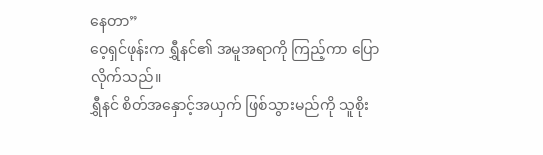နေတာ”
ဝေ့ရှင်ဖုန်းက ရွှီနင်၏ အမူအရာကို ကြည့်ကာ ပြောလိုက်သည်။
ရွှီနင် စိတ်အနှောင့်အယှက် ဖြစ်သွားမည်ကို သူစိုး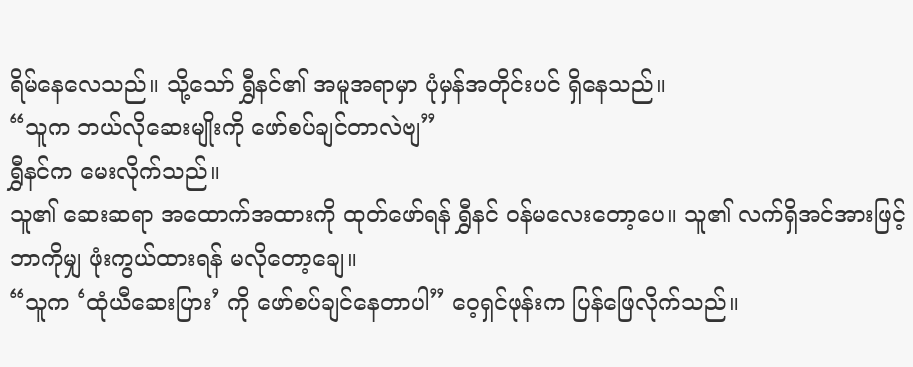ရိမ်နေလေသည်။ သို့သော် ရွှီနင်၏ အမူအရာမှာ ပုံမှန်အတိုင်းပင် ရှိနေသည်။
“သူက ဘယ်လိုဆေးမျိုးကို ဖော်စပ်ချင်တာလဲဗျ”
ရွှီနင်က မေးလိုက်သည်။
သူ၏ ဆေးဆရာ အထောက်အထားကို ထုတ်ဖော်ရန် ရွှီနင် ဝန်မလေးတော့ပေ။ သူ၏ လက်ရှိအင်အားဖြင့် ဘာကိုမျှ ဖုံးကွယ်ထားရန် မလိုတော့ချေ။
“သူက ‘ထုံယီဆေးပြား’ ကို ဖော်စပ်ချင်နေတာပါ” ဝေ့ရှင်ဖုန်းက ပြန်ဖြေလိုက်သည်။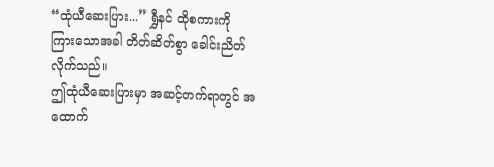“ထုံယီဆေးပြား...” ရွှီနင် ထိုစကားကို ကြားသောအခါ တိတ်ဆိတ်စွာ ခေါင်းညိတ်လိုက်သည်။
ဤထုံယီဆေးပြားမှာ အဆင့်တက်ရာတွင် အထောက်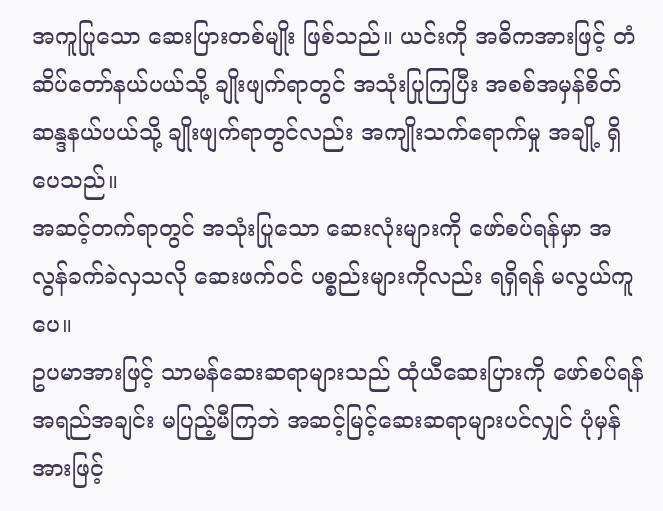အကူပြုသော ဆေးပြားတစ်မျိုး ဖြစ်သည်။ ယင်းကို အဓိကအားဖြင့် တံဆိပ်တော်နယ်ပယ်သို့ ချိုးဖျက်ရာတွင် အသုံးပြုကြပြီး အစစ်အမှန်စိတ်ဆန္ဒနယ်ပယ်သို့ ချိုးဖျက်ရာတွင်လည်း အကျိုးသက်ရောက်မှု အချို့ ရှိပေသည်။
အဆင့်တက်ရာတွင် အသုံးပြုသော ဆေးလုံးများကို ဖော်စပ်ရန်မှာ အလွန်ခက်ခဲလှသလို ဆေးဖက်ဝင် ပစ္စည်းများကိုလည်း ရရှိရန် မလွယ်ကူပေ။
ဥပမာအားဖြင့် သာမန်ဆေးဆရာများသည် ထုံယီဆေးပြားကို ဖော်စပ်ရန် အရည်အချင်း မပြည့်မီကြဘဲ အဆင့်မြင့်ဆေးဆရာများပင်လျှင် ပုံမှန်အားဖြင့်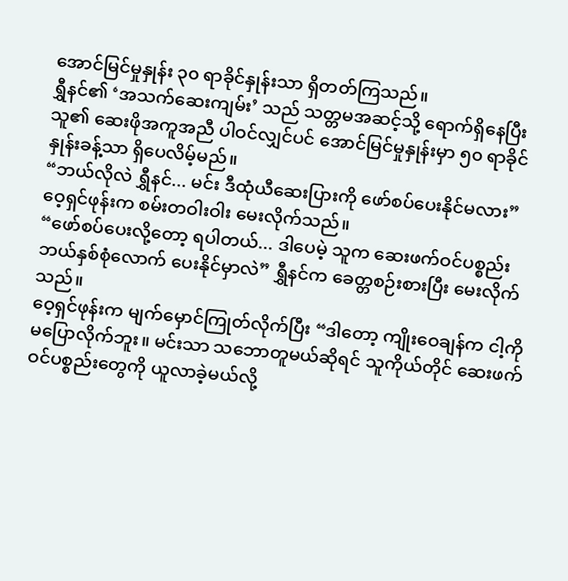အောင်မြင်မှုနှုန်း ၃၀ ရာခိုင်နှုန်းသာ ရှိတတ်ကြသည်။
ရွှီနင်၏ ‘အသက်ဆေးကျမ်း’ သည် သတ္တမအဆင့်သို့ ရောက်ရှိနေပြီး သူ၏ ဆေးဖိုအကူအညီ ပါဝင်လျှင်ပင် အောင်မြင်မှုနှုန်းမှာ ၅၀ ရာခိုင်နှုန်းခန့်သာ ရှိပေလိမ့်မည်။
“ဘယ်လိုလဲ ရွှီနင်... မင်း ဒီထုံယီဆေးပြားကို ဖော်စပ်ပေးနိုင်မလား” ဝေ့ရှင်ဖုန်းက စမ်းတဝါးဝါး မေးလိုက်သည်။
“ဖော်စပ်ပေးလို့တော့ ရပါတယ်... ဒါပေမဲ့ သူက ဆေးဖက်ဝင်ပစ္စည်း ဘယ်နှစ်စုံလောက် ပေးနိုင်မှာလဲ” ရွှီနင်က ခေတ္တစဉ်းစားပြီး မေးလိုက်သည်။
ဝေ့ရှင်ဖုန်းက မျက်မှောင်ကြုတ်လိုက်ပြီး “ဒါတော့ ကျိုးဝေချန်က ငါ့ကို မပြောလိုက်ဘူး။ မင်းသာ သဘောတူမယ်ဆိုရင် သူကိုယ်တိုင် ဆေးဖက်ဝင်ပစ္စည်းတွေကို ယူလာခဲ့မယ်လို့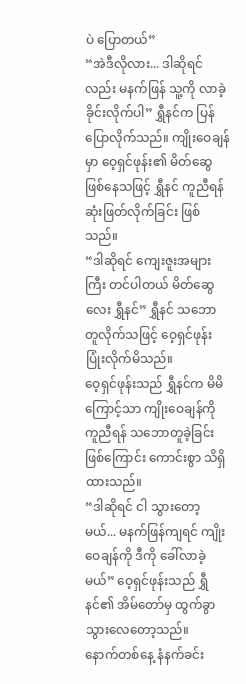ပဲ ပြောတယ်”
“အဲဒီလိုလား... ဒါဆိုရင်လည်း မနက်ဖြန် သူ့ကို လာခဲ့ခိုင်းလိုက်ပါ” ရွှီနင်က ပြန်ပြောလိုက်သည်။ ကျိုးဝေချန်မှာ ဝေ့ရှင်ဖုန်း၏ မိတ်ဆွေဖြစ်နေသဖြင့် ရွှီနင် ကူညီရန် ဆုံးဖြတ်လိုက်ခြင်း ဖြစ်သည်။
“ဒါဆိုရင် ကျေးဇူးအများကြီး တင်ပါတယ် မိတ်ဆွေလေး ရွှီနင်” ရွှီနင် သဘောတူလိုက်သဖြင့် ဝေ့ရှင်ဖုန်း ပြုံးလိုက်မိသည်။
ဝေ့ရှင်ဖုန်းသည် ရွှီနင်က မိမိကြောင့်သာ ကျိုးဝေချန်ကို ကူညီရန် သဘောတူခဲ့ခြင်းဖြစ်ကြောင်း ကောင်းစွာ သိရှိထားသည်။
“ဒါဆိုရင် ငါ သွားတော့မယ်... မနက်ဖြန်ကျရင် ကျိုးဝေချန်ကို ဒီကို ခေါ်လာခဲ့မယ်” ဝေ့ရှင်ဖုန်းသည် ရွှီနင်၏ အိမ်တော်မှ ထွက်ခွာသွားလေတော့သည်။
နောက်တစ်နေ့ နံနက်ခင်း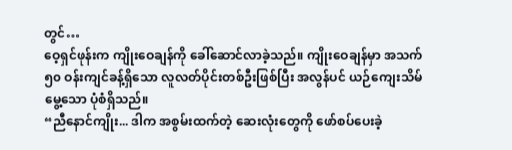တွင်…
ဝေ့ရှင်ဖုန်းက ကျိုးဝေချန်ကို ခေါ်ဆောင်လာခဲ့သည်။ ကျိုးဝေချန်မှာ အသက် ၅၀ ဝန်းကျင်ခန့်ရှိသော လူလတ်ပိုင်းတစ်ဦးဖြစ်ပြီး အလွန်ပင် ယဉ်ကျေးသိမ်မွေ့သော ပုံစံရှိသည်။
“ညီနောင်ကျိုး... ဒါက အစွမ်းထက်တဲ့ ဆေးလုံးတွေကို ဖော်စပ်ပေးခဲ့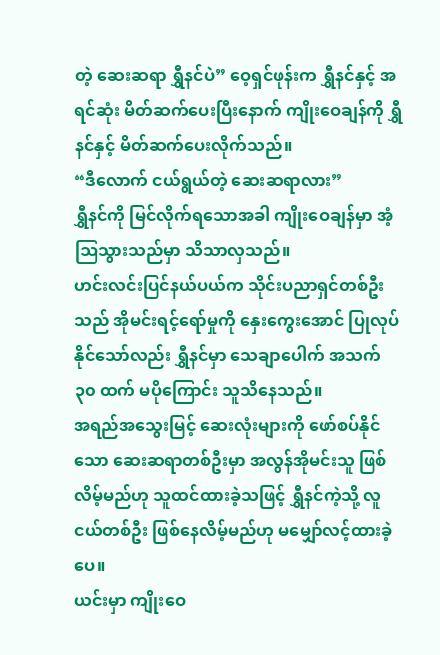တဲ့ ဆေးဆရာ ရွှီနင်ပဲ” ဝေ့ရှင်ဖုန်းက ရွှီနင်နှင့် အရင်ဆုံး မိတ်ဆက်ပေးပြီးနောက် ကျိုးဝေချန်ကို ရွှီနင်နှင့် မိတ်ဆက်ပေးလိုက်သည်။
“ဒီလောက် ငယ်ရွယ်တဲ့ ဆေးဆရာလား”
ရွှီနင်ကို မြင်လိုက်ရသောအခါ ကျိုးဝေချန်မှာ အံ့ဩသွားသည်မှာ သိသာလှသည်။
ဟင်းလင်းပြင်နယ်ပယ်က သိုင်းပညာရှင်တစ်ဦးသည် အိုမင်းရင့်ရော်မှုကို နှေးကွေးအောင် ပြုလုပ်နိုင်သော်လည်း ရွှီနင်မှာ သေချာပေါက် အသက် ၃၀ ထက် မပိုကြောင်း သူသိနေသည်။
အရည်အသွေးမြင့် ဆေးလုံးများကို ဖော်စပ်နိုင်သော ဆေးဆရာတစ်ဦးမှာ အလွန်အိုမင်းသူ ဖြစ်လိမ့်မည်ဟု သူထင်ထားခဲ့သဖြင့် ရွှီနင်ကဲ့သို့ လူငယ်တစ်ဦး ဖြစ်နေလိမ့်မည်ဟု မမျှော်လင့်ထားခဲ့ပေ။
ယင်းမှာ ကျိုးဝေ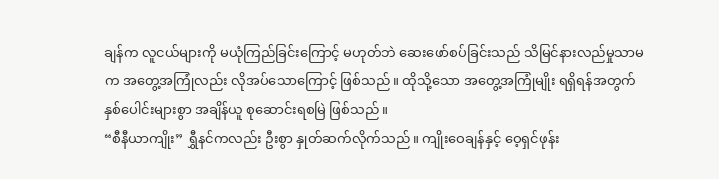ချန်က လူငယ်များကို မယုံကြည်ခြင်းကြောင့် မဟုတ်ဘဲ ဆေးဖော်စပ်ခြင်းသည် သိမြင်နားလည်မှုသာမက အတွေ့အကြုံလည်း လိုအပ်သောကြောင့် ဖြစ်သည်။ ထိုသို့သော အတွေ့အကြုံမျိုး ရရှိရန်အတွက် နှစ်ပေါင်းများစွာ အချိန်ယူ စုဆောင်းရစမြဲ ဖြစ်သည်။
“စီနီယာကျိုး” ရွှီနင်ကလည်း ဦးစွာ နှုတ်ဆက်လိုက်သည်။ ကျိုးဝေချန်နှင့် ဝေ့ရှင်ဖုန်း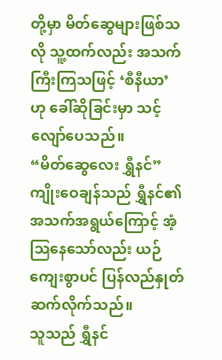တို့မှာ မိတ်ဆွေများဖြစ်သလို သူ့ထက်လည်း အသက်ကြီးကြသဖြင့် ‘စီနီယာ’ ဟု ခေါ်ဆိုခြင်းမှာ သင့်လျော်ပေသည်။
“မိတ်ဆွေလေး ရွှီနင်” ကျိုးဝေချန်သည် ရွှီနင်၏ အသက်အရွယ်ကြောင့် အံ့ဩနေသော်လည်း ယဉ်ကျေးစွာပင် ပြန်လည်နှုတ်ဆက်လိုက်သည်။
သူသည် ရွှီနင်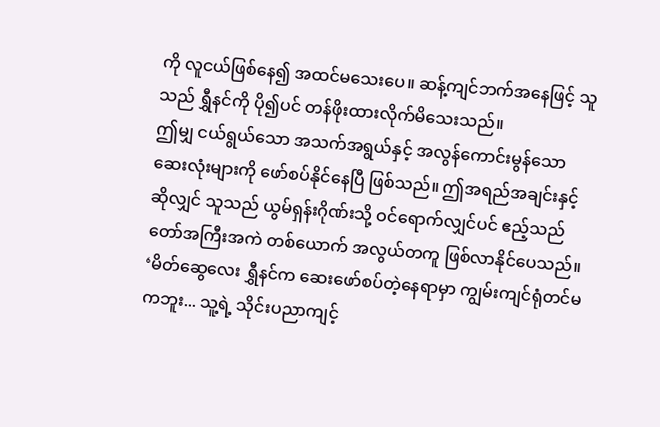ကို လူငယ်ဖြစ်နေ၍ အထင်မသေးပေ။ ဆန့်ကျင်ဘက်အနေဖြင့် သူသည် ရွှီနင်ကို ပို၍ပင် တန်ဖိုးထားလိုက်မိသေးသည်။
ဤမျှ ငယ်ရွယ်သော အသက်အရွယ်နှင့် အလွန်ကောင်းမွန်သော ဆေးလုံးများကို ဖော်စပ်နိုင်နေပြီ ဖြစ်သည်။ ဤအရည်အချင်းနှင့်ဆိုလျှင် သူသည် ယွမ်ရှန်းဂိုဏ်းသို့ ဝင်ရောက်လျှင်ပင် ဧည့်သည်တော်အကြီးအကဲ တစ်ယောက် အလွယ်တကူ ဖြစ်လာနိုင်ပေသည်။
‘မိတ်ဆွေလေး ရွှီနင်က ဆေးဖော်စပ်တဲ့နေရာမှာ ကျွမ်းကျင်ရုံတင်မကဘူး... သူ့ရဲ့ သိုင်းပညာကျင့်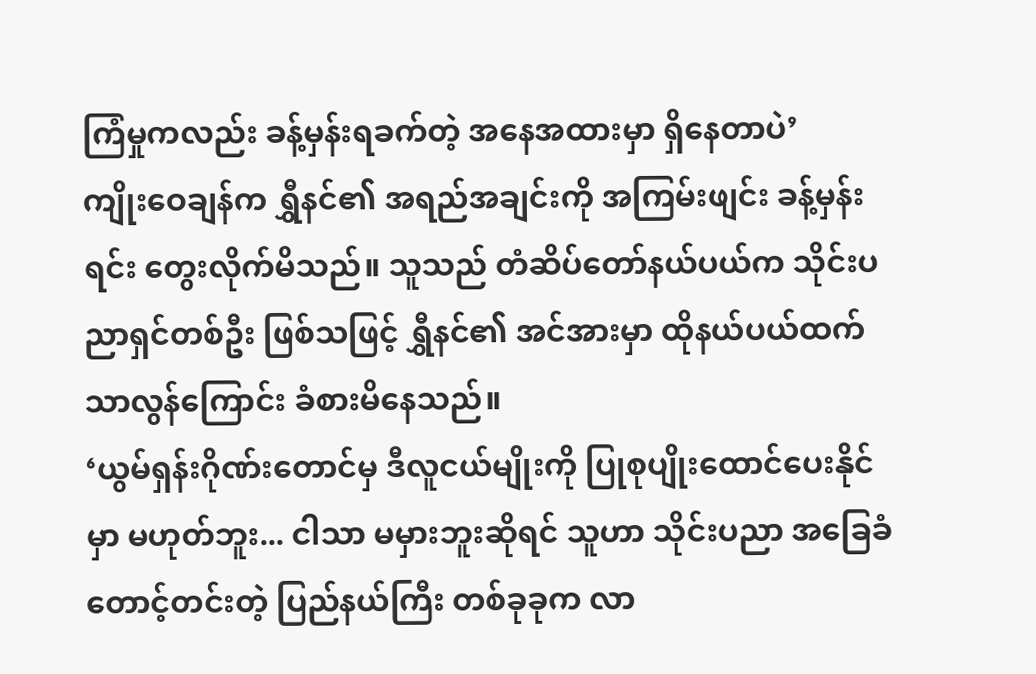ကြံမှုကလည်း ခန့်မှန်းရခက်တဲ့ အနေအထားမှာ ရှိနေတာပဲ’
ကျိုးဝေချန်က ရွှီနင်၏ အရည်အချင်းကို အကြမ်းဖျင်း ခန့်မှန်းရင်း တွေးလိုက်မိသည်။ သူသည် တံဆိပ်တော်နယ်ပယ်က သိုင်းပညာရှင်တစ်ဦး ဖြစ်သဖြင့် ရွှီနင်၏ အင်အားမှာ ထိုနယ်ပယ်ထက် သာလွန်ကြောင်း ခံစားမိနေသည်။
‘ယွမ်ရှန်းဂိုဏ်းတောင်မှ ဒီလူငယ်မျိုးကို ပြုစုပျိုးထောင်ပေးနိုင်မှာ မဟုတ်ဘူး... ငါသာ မမှားဘူးဆိုရင် သူဟာ သိုင်းပညာ အခြေခံတောင့်တင်းတဲ့ ပြည်နယ်ကြီး တစ်ခုခုက လာ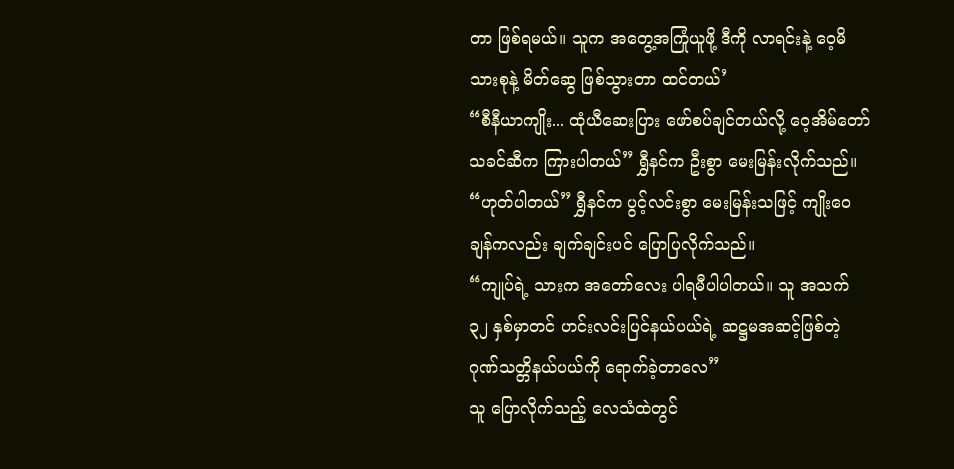တာ ဖြစ်ရမယ်။ သူက အတွေ့အကြုံယူဖို့ ဒီကို လာရင်းနဲ့ ဝေ့မိသားစုနဲ့ မိတ်ဆွေ ဖြစ်သွားတာ ထင်တယ်’
“စီနီယာကျိုး... ထုံယီဆေးပြား ဖော်စပ်ချင်တယ်လို့ ဝေ့အိမ်တော်သခင်ဆီက ကြားပါတယ်” ရွှီနင်က ဦးစွာ မေးမြန်းလိုက်သည်။
“ဟုတ်ပါတယ်” ရွှီနင်က ပွင့်လင်းစွာ မေးမြန်းသဖြင့် ကျိုးဝေချန်ကလည်း ချက်ချင်းပင် ပြောပြလိုက်သည်။
“ကျုပ်ရဲ့ သားက အတော်လေး ပါရမီပါပါတယ်။ သူ အသက် ၃၂ နှစ်မှာတင် ဟင်းလင်းပြင်နယ်ပယ်ရဲ့ ဆဋ္ဌမအဆင့်ဖြစ်တဲ့ ဂုဏ်သတ္တိနယ်ပယ်ကို ရောက်ခဲ့တာလေ”
သူ ပြောလိုက်သည့် လေသံထဲတွင်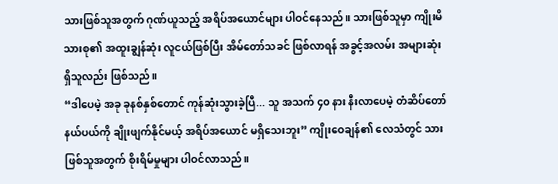သားဖြစ်သူအတွက် ဂုဏ်ယူသည့် အရိပ်အယောင်များ ပါဝင်နေသည်။ သားဖြစ်သူမှာ ကျိုးမိသားစု၏ အထူးချွန်ဆုံး လူငယ်ဖြစ်ပြီး အိမ်တော်သခင် ဖြစ်လာရန် အခွင့်အလမ်း အများဆုံး ရှိသူလည်း ဖြစ်သည်။
“ဒါပေမဲ့ အခု ခုနစ်နှစ်တောင် ကုန်ဆုံးသွားခဲ့ပြီ... သူ အသက် ၄၀ နား နီးလာပေမဲ့ တံဆိပ်တော်နယ်ပယ်ကို ချိုးဖျက်နိုင်မယ့် အရိပ်အယောင် မရှိသေးဘူး” ကျိုးဝေချန်၏ လေသံတွင် သားဖြစ်သူအတွက် စိုးရိမ်မှုများ ပါဝင်လာသည်။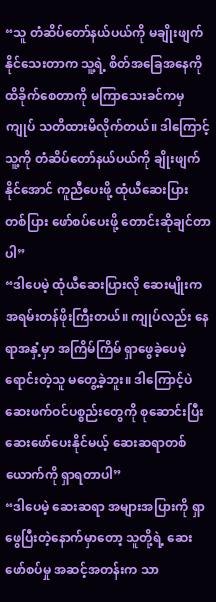“သူ တံဆိပ်တော်နယ်ပယ်ကို မချိုးဖျက်နိုင်သေးတာက သူ့ရဲ့ စိတ်အခြေအနေကို ထိခိုက်စေတာကို မကြာသေးခင်ကမှ ကျုပ် သတိထားမိလိုက်တယ်။ ဒါကြောင့် သူ့ကို တံဆိပ်တော်နယ်ပယ်ကို ချိုးဖျက်နိုင်အောင် ကူညီပေးဖို့ ထုံယီဆေးပြား တစ်ပြား ဖော်စပ်ပေးဖို့ တောင်းဆိုချင်တာပါ”
“ဒါပေမဲ့ ထုံယီဆေးပြားလို ဆေးမျိုးက အရမ်းတန်ဖိုးကြီးတယ်။ ကျုပ်လည်း နေရာအနှံ့မှာ အကြိမ်ကြိမ် ရှာဖွေခဲ့ပေမဲ့ ရောင်းတဲ့သူ မတွေ့ခဲ့ဘူး။ ဒါကြောင့်ပဲ ဆေးဖက်ဝင်ပစ္စည်းတွေကို စုဆောင်းပြီး ဆေးဖော်ပေးနိုင်မယ့် ဆေးဆရာတစ်ယောက်ကို ရှာရတာပါ”
“ဒါပေမဲ့ ဆေးဆရာ အများအပြားကို ရှာဖွေပြီးတဲ့နောက်မှာတော့ သူတို့ရဲ့ ဆေးဖော်စပ်မှု အဆင့်အတန်းက သာ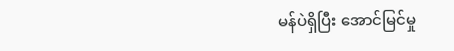မန်ပဲရှိပြီး အောင်မြင်မှု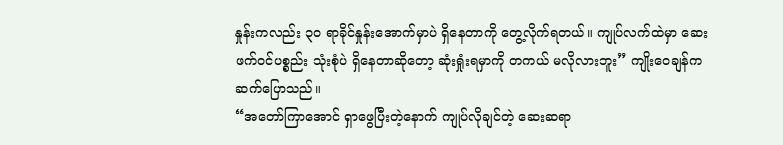နှုန်းကလည်း ၃၀ ရာခိုင်နှုန်းအောက်မှာပဲ ရှိနေတာကို တွေ့လိုက်ရတယ်။ ကျုပ်လက်ထဲမှာ ဆေးဖက်ဝင်ပစ္စည်း သုံးစုံပဲ ရှိနေတာဆိုတော့ ဆုံးရှုံးရမှာကို တကယ် မလိုလားဘူး” ကျိုးဝေချန်က ဆက်ပြောသည်။
“အတော်ကြာအောင် ရှာဖွေပြီးတဲ့နောက် ကျုပ်လိုချင်တဲ့ ဆေးဆရာ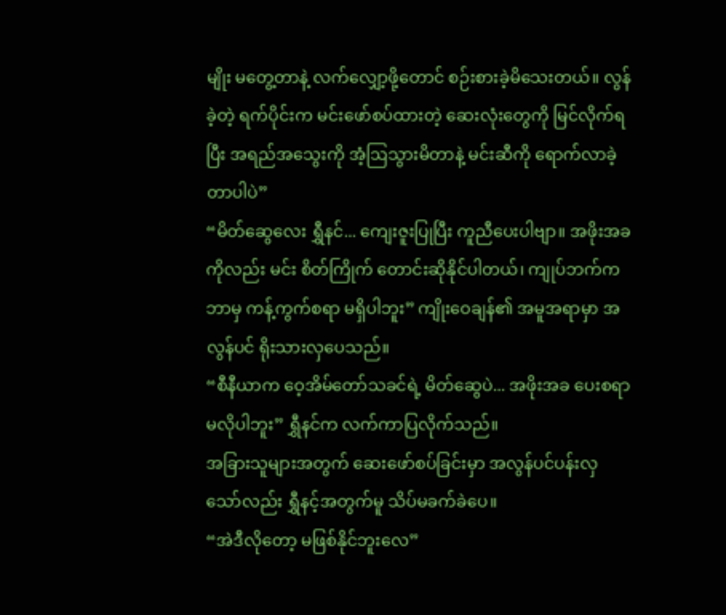မျိုး မတွေ့တာနဲ့ လက်လျှော့ဖို့တောင် စဉ်းစားခဲ့မိသေးတယ်။ လွန်ခဲ့တဲ့ ရက်ပိုင်းက မင်းဖော်စပ်ထားတဲ့ ဆေးလုံးတွေကို မြင်လိုက်ရပြီး အရည်အသွေးကို အံ့ဩသွားမိတာနဲ့ မင်းဆီကို ရောက်လာခဲ့တာပါပဲ”
“မိတ်ဆွေလေး ရွှီနင်... ကျေးဇူးပြုပြီး ကူညီပေးပါဗျာ။ အဖိုးအခကိုလည်း မင်း စိတ်ကြိုက် တောင်းဆိုနိုင်ပါတယ်၊ ကျုပ်ဘက်က ဘာမှ ကန့်ကွက်စရာ မရှိပါဘူး” ကျိုးဝေချန်၏ အမူအရာမှာ အလွန်ပင် ရိုးသားလှပေသည်။
“စီနီယာက ဝေ့အိမ်တော်သခင်ရဲ့ မိတ်ဆွေပဲ... အဖိုးအခ ပေးစရာ မလိုပါဘူး” ရွှီနင်က လက်ကာပြလိုက်သည်။
အခြားသူများအတွက် ဆေးဖော်စပ်ခြင်းမှာ အလွန်ပင်ပန်းလှသော်လည်း ရွှီနင့်အတွက်မူ သိပ်မခက်ခဲပေ။
“အဲဒီလိုတော့ မဖြစ်နိုင်ဘူးလေ”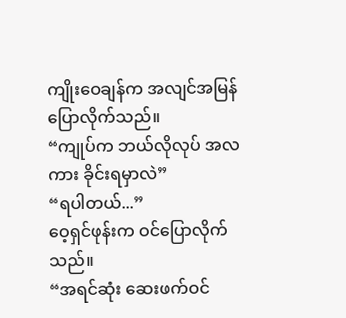ကျိုးဝေချန်က အလျင်အမြန် ပြောလိုက်သည်။
“ကျုပ်က ဘယ်လိုလုပ် အလကား ခိုင်းရမှာလဲ”
“ရပါတယ်...”
ဝေ့ရှင်ဖုန်းက ဝင်ပြောလိုက်သည်။
“အရင်ဆုံး ဆေးဖက်ဝင်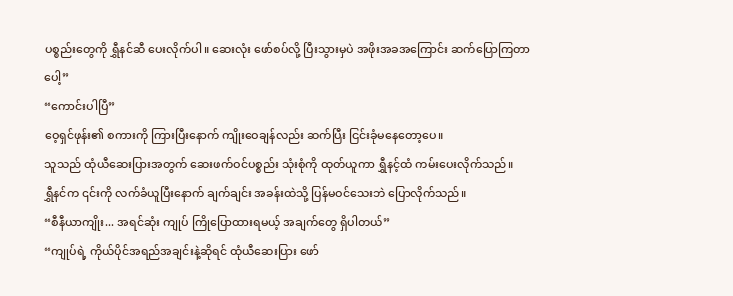ပစ္စည်းတွေကို ရွှီနင်ဆီ ပေးလိုက်ပါ။ ဆေးလုံး ဖော်စပ်လို့ ပြီးသွားမှပဲ အဖိုးအခအကြောင်း ဆက်ပြောကြတာပေါ့”
“ကောင်းပါပြီ”
ဝေ့ရှင်ဖုန်း၏ စကားကို ကြားပြီးနောက် ကျိုးဝေချန်လည်း ဆက်ပြီး ငြင်းခုံမနေတော့ပေ။
သူသည် ထုံယီဆေးပြားအတွက် ဆေးဖက်ဝင်ပစ္စည်း သုံးစုံကို ထုတ်ယူကာ ရွှီနင့်ထံ ကမ်းပေးလိုက်သည်။
ရွှီနင်က ၎င်းကို လက်ခံယူပြီးနောက် ချက်ချင်း အခန်းထဲသို့ ပြန်မဝင်သေးဘဲ ပြောလိုက်သည်။
“စီနီယာကျိုး... အရင်ဆုံး ကျုပ် ကြိုပြောထားရမယ့် အချက်တွေ ရှိပါတယ်”
“ကျုပ်ရဲ့ ကိုယ်ပိုင်အရည်အချင်းနဲ့ဆိုရင် ထုံယီဆေးပြား ဖော်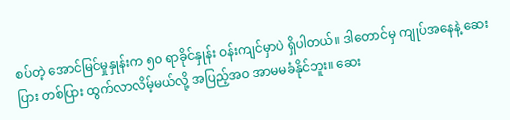စပ်တဲ့ အောင်မြင်မှုနှုန်းက ၅၀ ရာခိုင်နှုန်း ဝန်းကျင်မှာပဲ ရှိပါတယ်။ ဒါတောင်မှ ကျုပ်အနေနဲ့ ဆေးပြား တစ်ပြား ထွက်လာလိမ့်မယ်လို့ အပြည့်အဝ အာမမခံနိုင်ဘူး။ ဆေး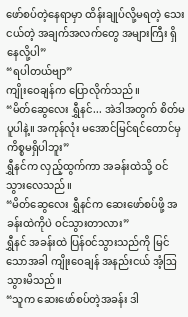ဖော်စပ်တဲ့နေရာမှာ ထိန်းချုပ်လို့မရတဲ့ သေးငယ်တဲ့ အချက်အလက်တွေ အများကြီး ရှိနေလို့ပါ”
“ရပါတယ်ဗျာ”
ကျိုးဝေချန်က ပြောလိုက်သည်။
“မိတ်ဆွေလေး ရွှီနင်... အဲဒါအတွက် စိတ်မပူပါနဲ့။ အကုန်လုံး မအောင်မြင်ရင်တောင်မှ ကိစ္စမရှိပါဘူး”
ရွှီနင်က လှည့်ထွက်ကာ အခန်းထဲသို့ ဝင်သွားလေသည်။
“မိတ်ဆွေလေး ရွှီနင်က ဆေးဖော်စပ်ဖို့ အခန်းထဲကိုပဲ ဝင်သွားတာလား”
ရွှီနင် အခန်းထဲ ပြန်ဝင်သွားသည်ကို မြင်သောအခါ ကျိုးဝေချန် အနည်းငယ် အံ့ဩသွားမိသည်။
“သူက ဆေးဖော်စပ်တဲ့အခန်း ဒါ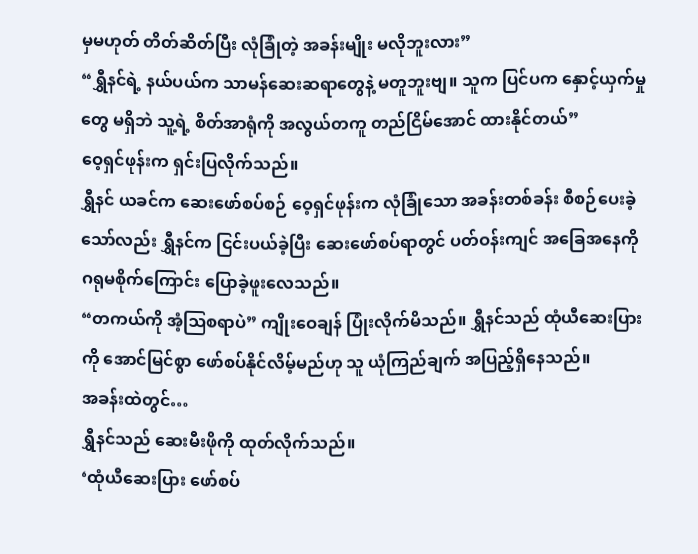မှမဟုတ် တိတ်ဆိတ်ပြီး လုံခြုံတဲ့ အခန်းမျိုး မလိုဘူးလား”
“ရွှီနင်ရဲ့ နယ်ပယ်က သာမန်ဆေးဆရာတွေနဲ့ မတူဘူးဗျ။ သူက ပြင်ပက နှောင့်ယှက်မှုတွေ မရှိဘဲ သူ့ရဲ့ စိတ်အာရုံကို အလွယ်တကူ တည်ငြိမ်အောင် ထားနိုင်တယ်”
ဝေ့ရှင်ဖုန်းက ရှင်းပြလိုက်သည်။
ရွှီနင် ယခင်က ဆေးဖော်စပ်စဉ် ဝေ့ရှင်ဖုန်းက လုံခြုံသော အခန်းတစ်ခန်း စီစဉ်ပေးခဲ့သော်လည်း ရွှီနင်က ငြင်းပယ်ခဲ့ပြီး ဆေးဖော်စပ်ရာတွင် ပတ်ဝန်းကျင် အခြေအနေကို ဂရုမစိုက်ကြောင်း ပြောခဲ့ဖူးလေသည်။
“တကယ်ကို အံ့ဩစရာပဲ” ကျိုးဝေချန် ပြုံးလိုက်မိသည်။ ရွှီနင်သည် ထုံယီဆေးပြားကို အောင်မြင်စွာ ဖော်စပ်နိုင်လိမ့်မည်ဟု သူ ယုံကြည်ချက် အပြည့်ရှိနေသည်။
အခန်းထဲတွင်…
ရွှီနင်သည် ဆေးမီးဖိုကို ထုတ်လိုက်သည်။
‘ထုံယီဆေးပြား ဖော်စပ်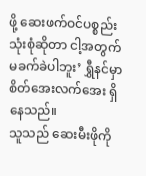ဖို့ ဆေးဖက်ဝင်ပစ္စည်း သုံးစုံဆိုတာ ငါ့အတွက် မခက်ခဲပါဘူး’ ရွှီနင်မှာ စိတ်အေးလက်အေး ရှိနေသည်။
သူသည် ဆေးမီးဖိုကို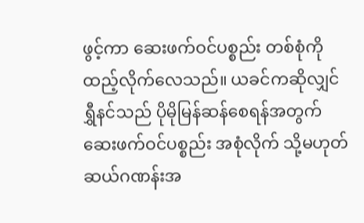ဖွင့်ကာ ဆေးဖက်ဝင်ပစ္စည်း တစ်စုံကို ထည့်လိုက်လေသည်။ ယခင်ကဆိုလျှင် ရွှီနင်သည် ပိုမိုမြန်ဆန်စေရန်အတွက် ဆေးဖက်ဝင်ပစ္စည်း အစုံလိုက် သို့မဟုတ် ဆယ်ဂဏန်းအ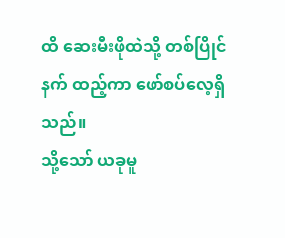ထိ ဆေးမီးဖိုထဲသို့ တစ်ပြိုင်နက် ထည့်ကာ ဖော်စပ်လေ့ရှိသည်။
သို့သော် ယခုမူ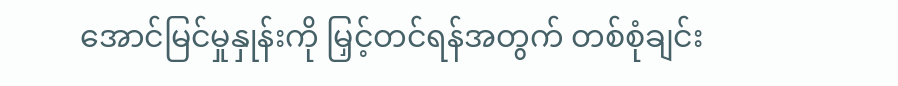အောင်မြင်မှုနှုန်းကို မြှင့်တင်ရန်အတွက် တစ်စုံချင်း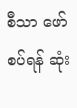စီသာ ဖော်စပ်ရန် ဆုံး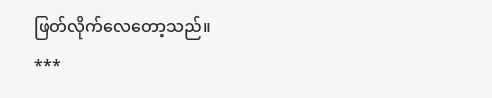ဖြတ်လိုက်လေတော့သည်။
***